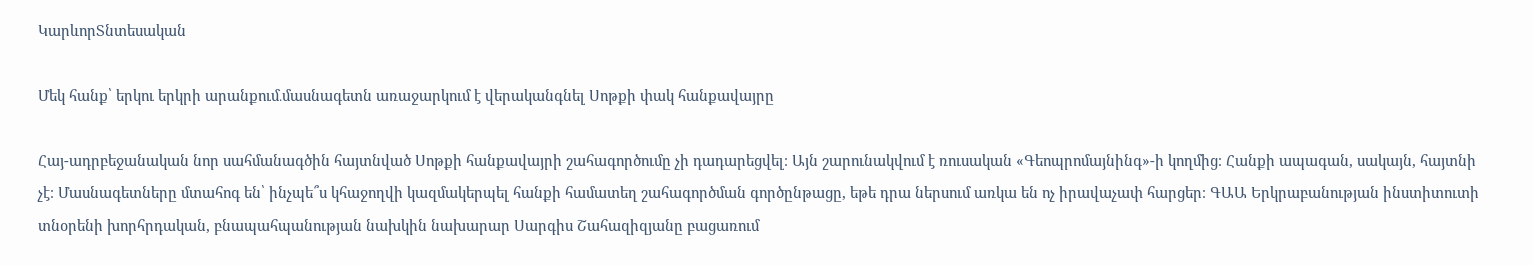ԿարևորՏնտեսական

Մեկ հանք՝ երկու երկրի արանքում․մասնագետն առաջարկում է վերականգնել Սոթքի փակ հանքավայրը

Հայ-ադրբեջանական նոր սահմանագծին հայտնված Սոթքի հանքավայրի շահագործումը չի դադարեցվել։ Այն շարունակվում է ռուսական «Գեոպրոմայնինգ»-ի կողմից։ Հանքի ապագան, սակայն, հայտնի չէ։ Մասնագետները մտահոգ են՝ ինչպե՞ս կհաջողվի կազմակերպել հանքի համատեղ շահագործման գործընթացը, եթե դրա ներսում առկա են ոչ իրավաչափ հարցեր։ ԳԱԱ Երկրաբանության ինստիտուտի տնօրենի խորհրդական, բնապահպանության նախկին նախարար Սարգիս Շահազիզյանը բացառում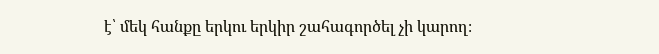է՝ մեկ հանքը երկու երկիր շահագործել չի կարող։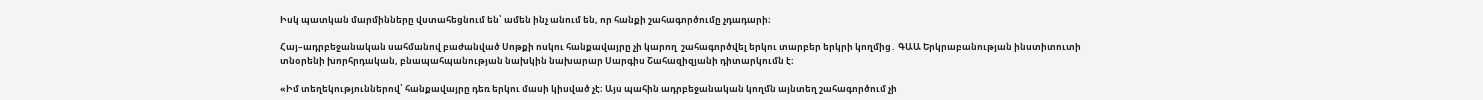Իսկ պատկան մարմինները վստահեցնում են՝ ամեն ինչ անում են, որ հանքի շահագործումը չդադարի։

Հայ–ադրբեջանական սահմանով բաժանված Սոթքի ոսկու հանքավայրը չի կարող  շահագործվել երկու տարբեր երկրի կողմից․ ԳԱԱ Երկրաբանության ինստիտուտի տնօրենի խորհրդական, բնապահպանության նախկին նախարար Սարգիս Շահազիզյանի դիտարկումն է։

«Իմ տեղեկություններով՝ հանքավայրը դեռ երկու մասի կիսված չէ։ Այս պահին ադրբեջանական կողմն այնտեղ շահագործում չի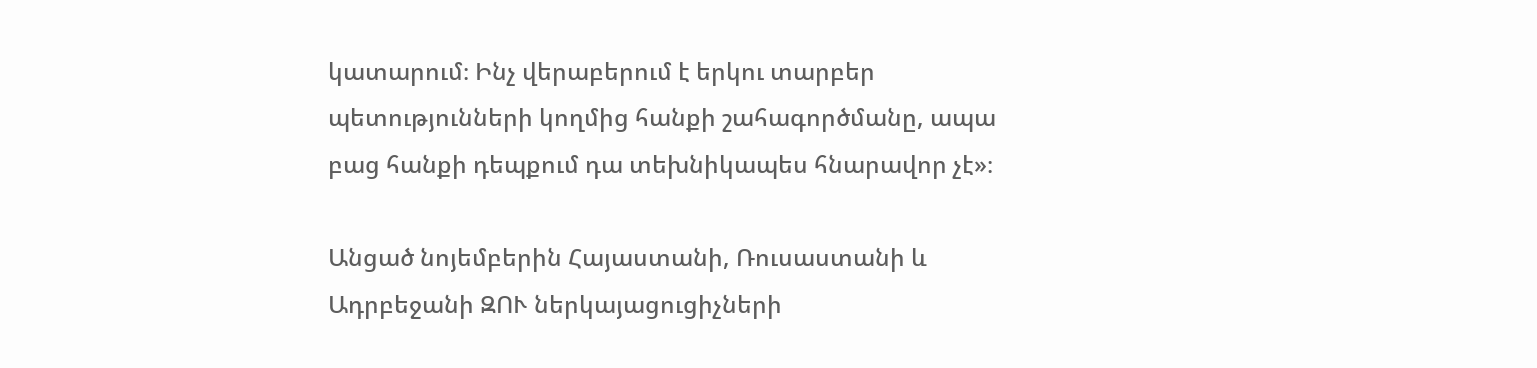կատարում։ Ինչ վերաբերում է երկու տարբեր պետությունների կողմից հանքի շահագործմանը, ապա բաց հանքի դեպքում դա տեխնիկապես հնարավոր չէ»։

Անցած նոյեմբերին Հայաստանի, Ռուսաստանի և Ադրբեջանի ԶՈՒ ներկայացուցիչների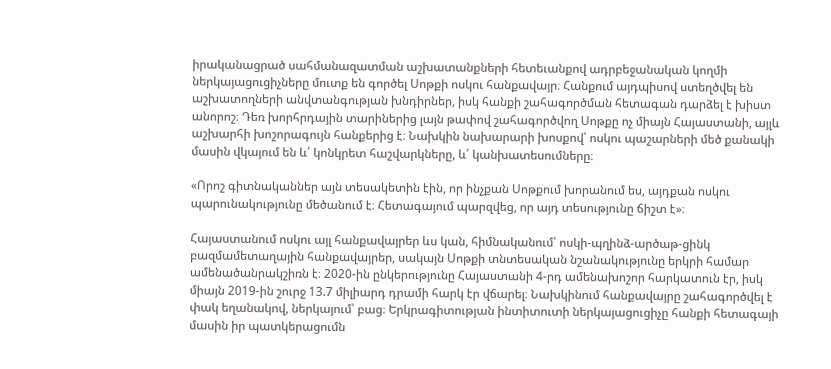իրականացրած սահմանազատման աշխատանքների հետեւանքով ադրբեջանական կողմի ներկայացուցիչները մուտք են գործել Սոթքի ոսկու հանքավայր։ Հանքում այդպիսով ստեղծվել են աշխատողների անվտանգության խնդիրներ, իսկ հանքի շահագործման հետագան դարձել է խիստ անորոշ։ Դեռ խորհրդային տարիներից լայն թափով շահագործվող Սոթքը ոչ միայն Հայաստանի, այլև աշխարհի խոշորագույն հանքերից է։ Նախկին նախարարի խոսքով՝ ոսկու պաշարների մեծ քանակի մասին վկայում են և՛ կոնկրետ հաշվարկները, և՛ կանխատեսումները։

«Որոշ գիտնականներ այն տեսակետին էին, որ ինչքան Սոթքում խորանում ես, այդքան ոսկու պարունակությունը մեծանում է։ Հետագայում պարզվեց, որ այդ տեսությունը ճիշտ է»։

Հայաստանում ոսկու այլ հանքավայրեր ևս կան, հիմնականում՝ ոսկի-պղինձ-արծաթ-ցինկ բազմամետաղային հանքավայրեր, սակայն Սոթքի տնտեսական նշանակությունը երկրի համար ամենածանրակշիռն է։ 2020-ին ընկերությունը Հայաստանի 4-րդ ամենախոշոր հարկատուն էր, իսկ միայն 2019-ին շուրջ 13.7 միլիարդ դրամի հարկ էր վճարել։ Նախկինում հանքավայրը շահագործվել է փակ եղանակով, ներկայում՝ բաց։ Երկրագիտության ինտիտուտի ներկայացուցիչը հանքի հետագայի մասին իր պատկերացումն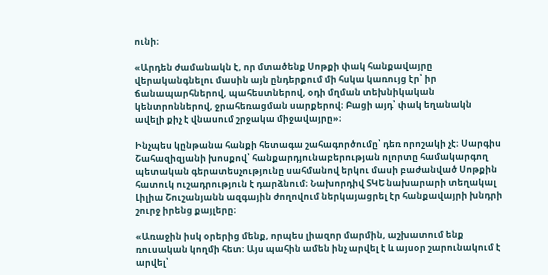ունի։

«Արդեն ժամանակն է, որ մտածենք Սոթքի փակ հանքավայրը վերականգնելու մասին այն ընդերքում մի հսկա կառույց էր՝ իր ճանապարհներով, պահեստներով, օդի մղման տեխնիկական կենտրոններով, ջրահեռացման սարքերով։ Բացի այդ՝ փակ եղանակն ավելի քիչ է վնասում շրջակա միջավայրը»։

Ինչպես կընթանա հանքի հետագա շահագործումը՝ դեռ որոշակի չէ։ Սարգիս Շահազիզյանի խոսքով՝ հանքարդյունաբերության ոլորտը համակարգող պետական գերատեսչությունը սահմանով երկու մասի բաժանված Սոթքին հատուկ ուշադրություն է դարձնում։ Նախորդիվ ՏԿԵ նախարարի տեղակալ Լիլիա Շուշանյանն ազգային ժողովում ներկայացրել էր հանքավայրի խնդրի շուրջ իրենց քայլերը։

«Առաջին իսկ օրերից մենք, որպես լիազոր մարմին, աշխատում ենք ռուսական կողմի հետ: Այս պահին ամեն ինչ արվել է և այսօր շարունակում է արվել՝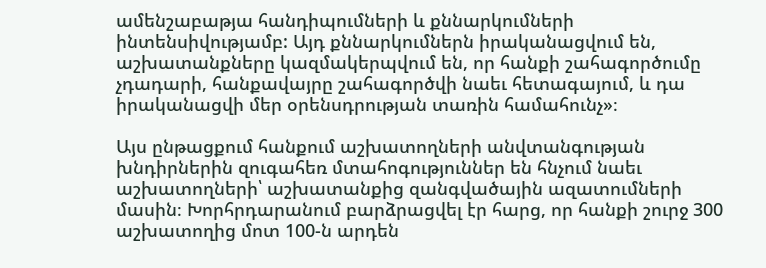ամենշաբաթյա հանդիպումների և քննարկումների ինտենսիվությամբ: Այդ քննարկումներն իրականացվում են, աշխատանքները կազմակերպվում են, որ հանքի շահագործումը չդադարի, հանքավայրը շահագործվի նաեւ հետագայում, և դա իրականացվի մեր օրենսդրության տառին համահունչ»։

Այս ընթացքում հանքում աշխատողների անվտանգության խնդիրներին զուգահեռ մտահոգություններ են հնչում նաեւ աշխատողների՝ աշխատանքից զանգվածային ազատումների մասին։ Խորհրդարանում բարձրացվել էր հարց, որ հանքի շուրջ 300 աշխատողից մոտ 100-ն արդեն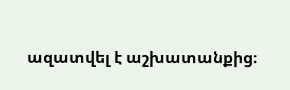ազատվել է աշխատանքից։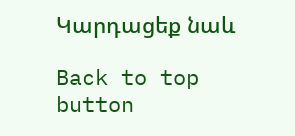Կարդացեք նաև

Back to top button